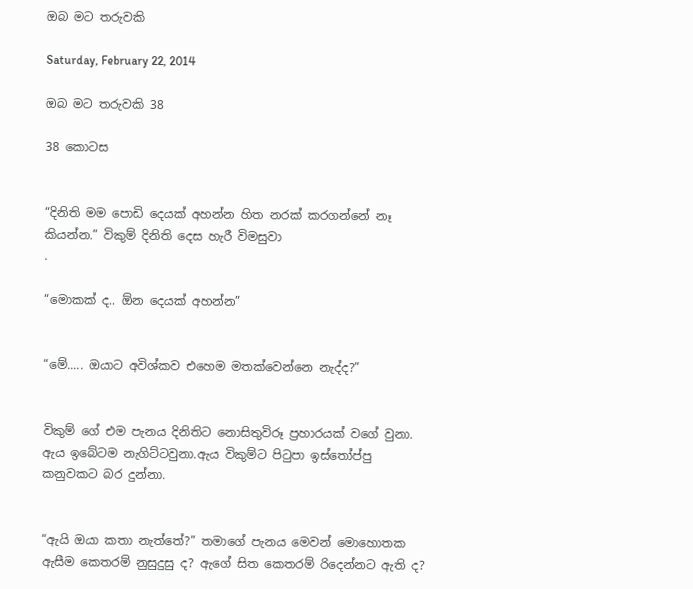ඔබ මට තරුවකි

Saturday, February 22, 2014

ඔබ මට තරුවකි 38

38 කොටස


“දිනිති මම පොඩි දෙයක් අහන්න හිත නරක් කරගන්නේ නෑ කියන්න.” විකුම් දිනිති දෙස හැරී විමසුවා
.

“මොකක් ද.. ඕන දෙයක් අහන්න”


“මේ..... ඔයාට අවිශ්කව එහෙම මතක්වෙන්නෙ නැද්ද?”


විකුම් ගේ එම පැනය දිනිතිට නොසිතුවිරූ ප්‍රහාරයක් වගේ වුනා. ඇය ඉබේටම නැගිට්ටවුනා.ඇය විකුම්ට පිටුපා ‍ඉස්තෝප්පු කනුවකට බර දුන්නා.


“ඇයි ‍ඔයා කතා නැත්තේ?” තමාගේ පැනය මෙවන් මොහොතක ඇසීම කෙතරම් නුසුදුසු ද? ඇගේ සිත කෙතරම් රිදෙන්නට ඇති ද?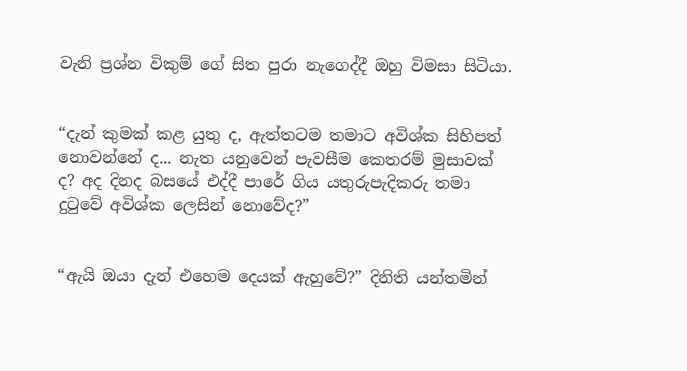වැනි ප්‍රශ්න විකුම් ගේ සිත පුරා නැගෙද්දී ඔහු විමසා සිටියා.


“දැන් කුමක් කළ යුතු ද, ඇත්තටම තමාට අවිශ්ක සිහිපත් නොවන්නේ ද... නැත යනුවෙන් පැවසීම කෙතරම් මුසාවක් ද? අද දිනද බසයේ එද්දී පාරේ ගිය යතුරුපැදිකරු තමා දුටුවේ අවිශ්ක ලෙසින් නොවේද?”


“ඇයි ඔයා දැන් එහෙම දෙයක් ඇහුවේ?” දිනිති යන්තමින්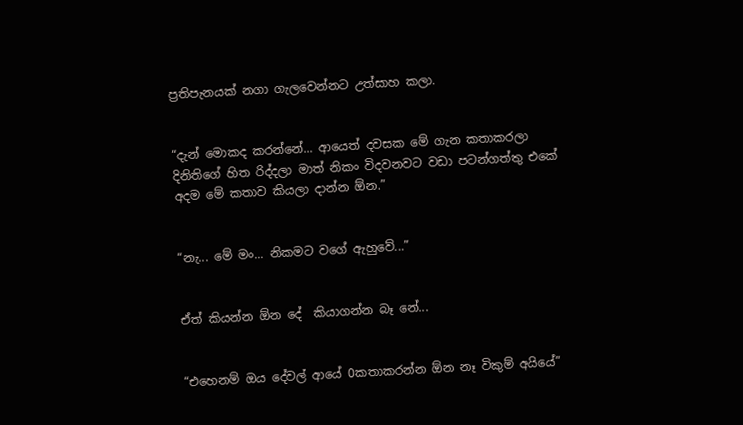ප්‍රතිපැනයක් නගා ගැලවෙන්නට උත්සාහ කලා.


“දැන් මොකද කරන්නේ... ආයෙත් දවසක මේ ගැන කතාකරලා දිනිතිගේ හිත රිද්දලා මාත් නිකං විදවනවට වඩා පටන්ගත්තු එකේ අදම මේ කතාව කියලා දාන්න ඕන.”


“නැ... මේ මං... නිකමට වගේ ඇහුවේ...”


ඒත් කියන්න ඕන දේ  කියාගන්න බෑ නේ...


“එහෙනම් ඔය දේවල් ආයේ 0කතාකරන්න ඕන නෑ විකුම් අයියේ”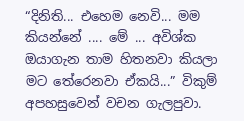“දිනිති... එහෙම නෙවි... මම කියන්නේ .... මේ ... අවිශ්ක ඔයාගැන තාම හිතනවා කියලා මට තේරෙනවා ඒකයි...” විකුම් අපහසුවෙන් වචන ගැලපුවා.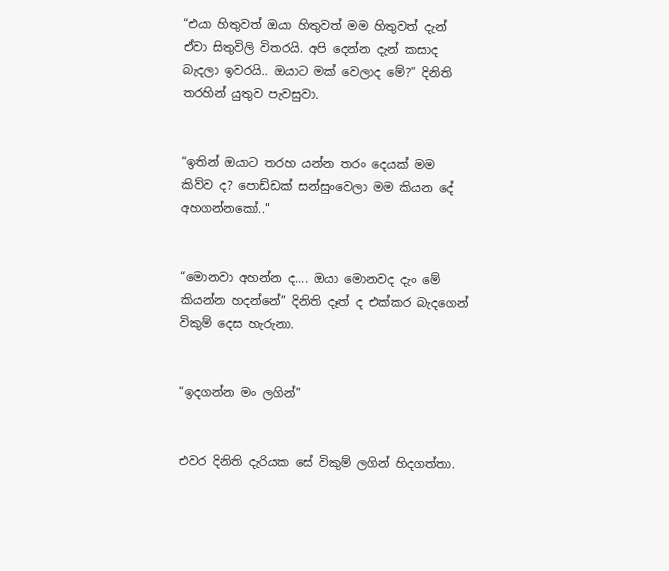“එයා හිතුවත් ඔයා හිතුවත් මම හිතුවත් දැන් ඒවා සිතුවිලි විතරයි. අපි දෙන්න දැන් කසාද බැදලා ඉවරයි.. ඔයාට මක් වෙලාද මේ?” දිනිති තරහින් යුතුව පැවසුවා.


“ඉතින් ඔයාට තරහ යන්න තරං දෙයක් මම කිව්ව ද? පොඩ්ඩක් සන්සුංවෙලා මම කියන දේ අහගන්නකෝ.."


“මොනවා අහන්න ද.... ඔයා මොනවද දැං මේ කියන්න හදන්නේ” දිනිති දෑත් ද එක්කර බැදගෙන් විකුම් දෙස හැරුනා.


“ඉදගන්න මං ලගින්”


එවර දිනිති දැරියක සේ විකුම් ලගින් හිදගත්තා.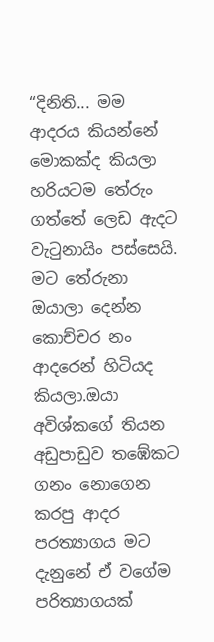“දිනිති... මම ආදරය කියන්නේ මොකක්ද කියලා හරියටම තේරුං ගත්තේ ලෙඩ ඇදට වැටුනායිං පස්සෙයි. මට තේරුනා ඔයාලා දෙන්න කොච්චර නං ආදරෙන් හිටියද කියලා.ඔයා අවිශ්කගේ තියන අඩුපාඩුව තඹේකට ගනං නොගෙන කරපු ආදර පරත්‍යාගය මට දැනුනේ ඒ වගේම පරිත්‍යාගයක්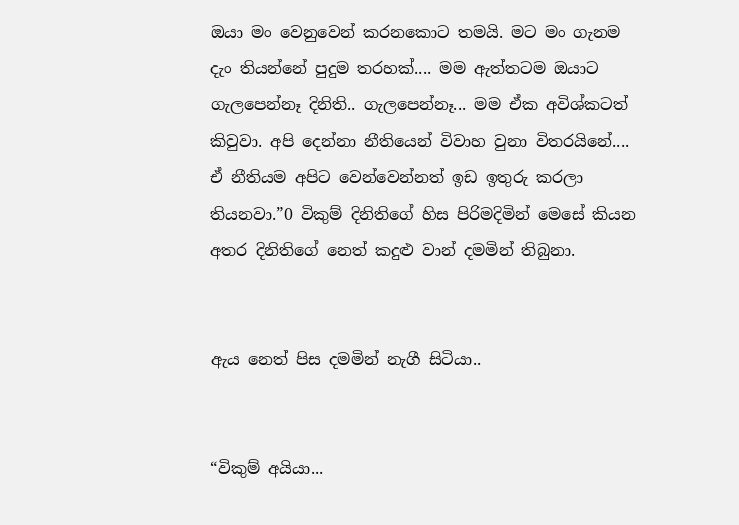ඔයා මං වෙනුවෙන් කරනකොට තමයි. මට මං ගැනම දැං තියන්නේ පුදුම තරහක්.... මම ඇත්තටම ඔයාට ගැලපෙන්නෑ දිනිති.. ගැලපෙන්නෑ... මම ඒක අවිශ්කටත් කිවුවා. අපි දෙන්නා නීතියෙන් විවාහ වුනා විතරයිනේ.... ඒ නීතියම අපිට වෙන්වෙන්නත් ඉඩ ඉතුරු කරලා තියනවා.”0 විකුම් දිනිතිගේ හිස පිරිමදිමින් මෙසේ කියන අතර දිනිතිගේ නෙත් කදුළු වාන් දමමින් තිබුනා.


ඇය නෙත් පිස දමමින් නැගී සිටියා..


“විකුම් අයියා...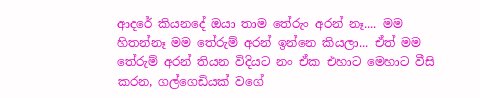ආදරේ කියනදේ ඔයා තාම තේරුං අරන් නෑ.... මම හිතන්නෑ මම තේරුම් අරන් ඉන්නෙ කියලා... ඒත් මම තේරුම් අරන් තියන විදියට නං ඒක එහාට මෙහාට වීසි කරන, ගල්ගෙඩියක් වගේ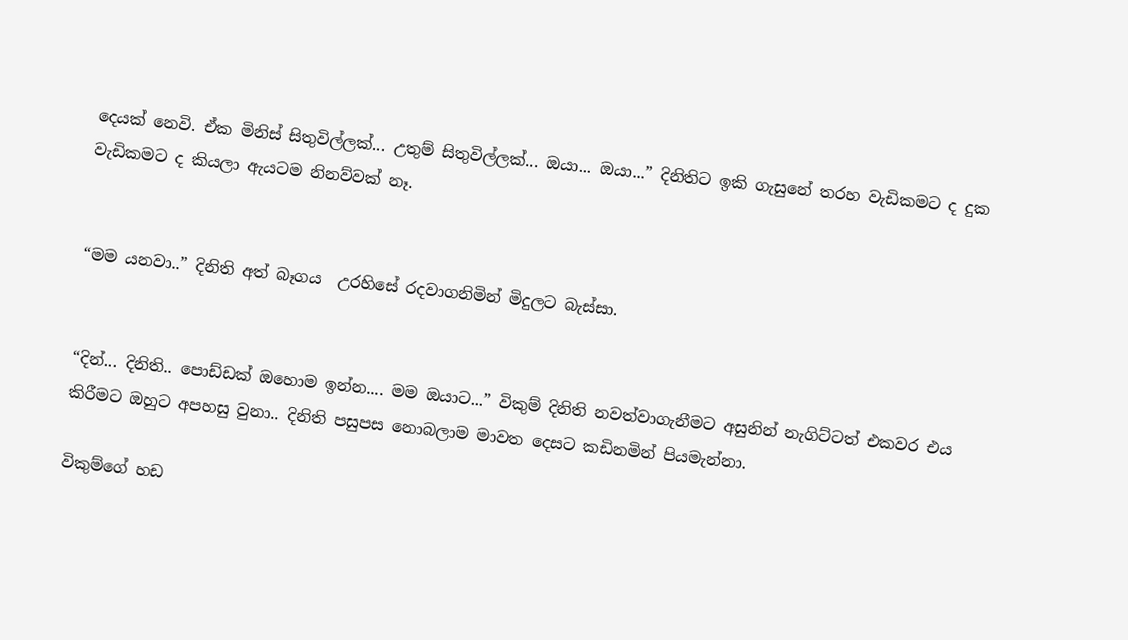දෙයක් නෙවි. ඒක මිනිස් සිතුවිල්ලක්... උතුම් සිතුවිල්ලක්... ඔයා... ඔයා...” දිනිතිට ඉකි ගැසුනේ තරහ වැඩිකමට ද දුක වැඩිකමට ද කියලා ඇයටම නිනව්වක් නෑ.


“මම යනවා..” දිනිති අත් බෑගය  උරහිසේ රදවාගනිමින් මිදුලට බැස්සා.


“දින්... දිනිති.. පොඩ්ඩක් ඔහොම ඉන්න.... මම ඔයාට...” විකුම් දිනිති නවත්වාගැනීමට අසුනින් නැගිට්ටත් එකවර එය කිරීමට ඔහුට අපහසු වුනා.. දිනිති පසුපස නොබලාම මාවත දෙසට කඩිනමින් පියමැන්නා.

විකුම්ගේ හඩ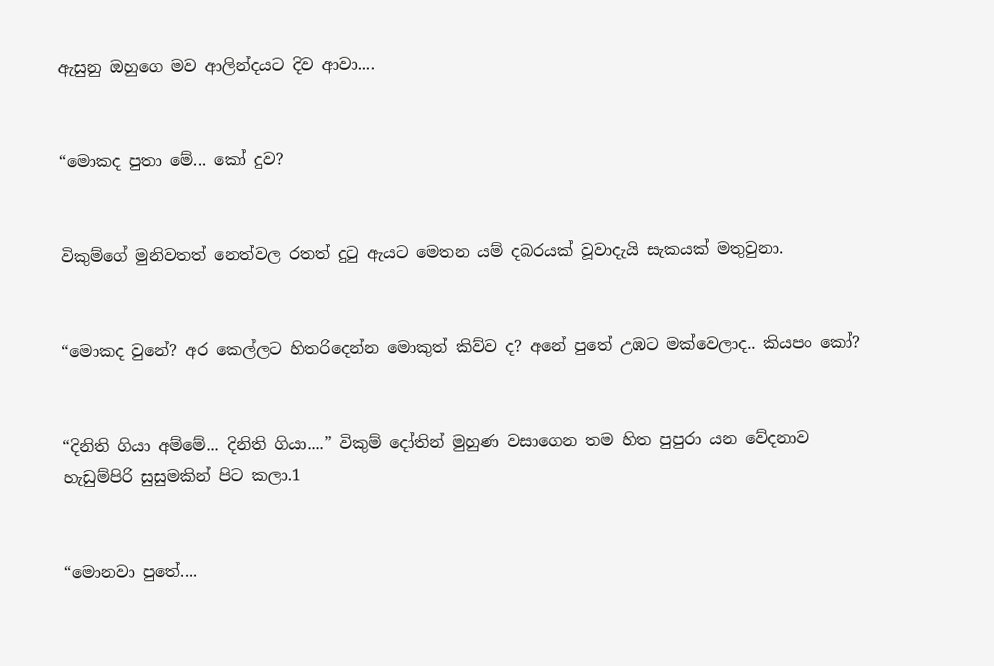ඇසුනු ඔහුගෙ මව ආලින්දයට දිව ආවා....


“මොකද පුතා මේ... කෝ දුව?


විකුම්ගේ මුනිවතත් නෙත්වල රතත් දුටු ඇයට මෙතන යම් දබරයක් වූවාදැයි සැකයක් මතුවුනා.


“මොකද වුනේ? අර කෙල්ලට හිතරිදෙන්න මොකුත් කිව්ව ද? අනේ පුතේ උඹට මක්වෙලාද.. කියපං කෝ?


“දිනිති ගියා අම්මේ... දිනිති ගියා....” විකුම් දෝතින් මුහුණ වසාගෙන තම හිත පුපුරා යන වේදනාව හැඩුම්පිරි සුසුමකින් පිට කලා.1


“මොනවා පුතේ....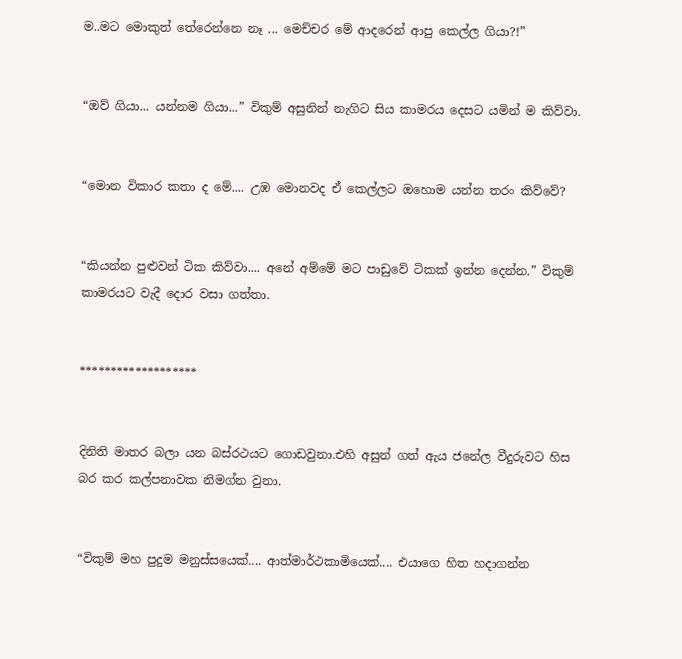ම..මට මොකුත් තේරෙන්නෙ නෑ ... මෙච්චර මේ ආදරෙන් ආපු කෙල්ල ගියා?!”


“ඔව් ගියා... යන්නම ගියා...” විකුම් අසුනින් නැගිට සිය කාමරය දෙසට යමින් ම කිව්වා.


“මොන විකාර කතා ද මේ.... උඹ මොනවද ඒ කෙල්ලට ඔහොම යන්න තරං කිව්වේ?


“කියන්න පුළුවන් ටික කිව්වා.... අනේ අම්මේ මට පාඩුවේ ටිකක් ඉන්න දෙන්න.” විකුම් කාමරයට වැදී දොර වසා ගත්තා.


*******************


දිනිති මාතර බලා යන බස්රථයට ගොඩවුනා.එහි අසුන් ගත් ඇය ජනේල වීදුරුවට හිස බර කර කල්පනාවක නිමග්න වුනා.


“විකුම් මහ පුදුම මනුස්සයෙක්.... ආත්මාර්ථකාමියෙක්.... එයාගෙ හිත හදාගන්න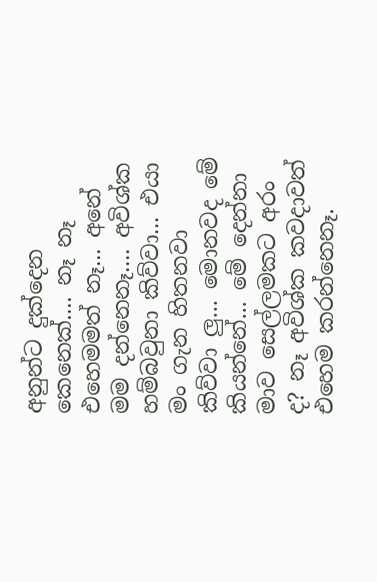අනුන්ට දුක්දෙන කෙනෙක්.... නෑ නෑ එහෙමමත් නෑ... අනේ මම දන්නෙනෑ.... අවිශ්ක හම්බවුනා කිව්වා... එයා මං ගැන හිතනවා කිව්වා ලු... මොනවද මේ කියන්නේ... මේ දෙන්නා මාව සෙල්ලමකට අරං ද? නෑ අවිශ්ක කවදාවත් එහෙම කරන්නෙනෑ.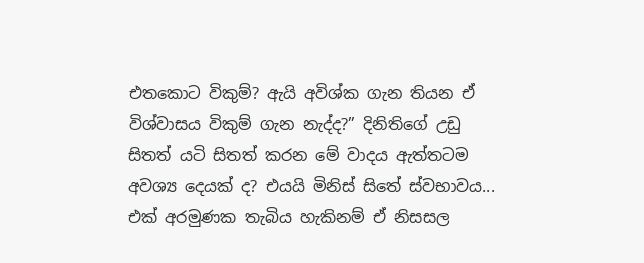එතකොට විකුම්? ඇයි අවිශ්ක ගැන තියන ඒ විශ්වාසය විකුම් ගැන නැද්ද?” දිනිතිගේ උඩු සිතත් යටි සිතත් කරන මේ වාදය ඇත්තටම අවශ්‍ය දෙයක් ද? එයයි මිනිස් සිතේ ස්වභාවය... එක් අරමුණක තැබිය හැකිනම් ඒ නිසසල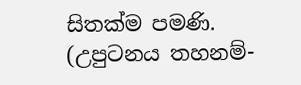සිතක්ම පමණි.
(උපුටනය තහනම්-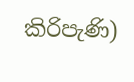කිරිපැණි)